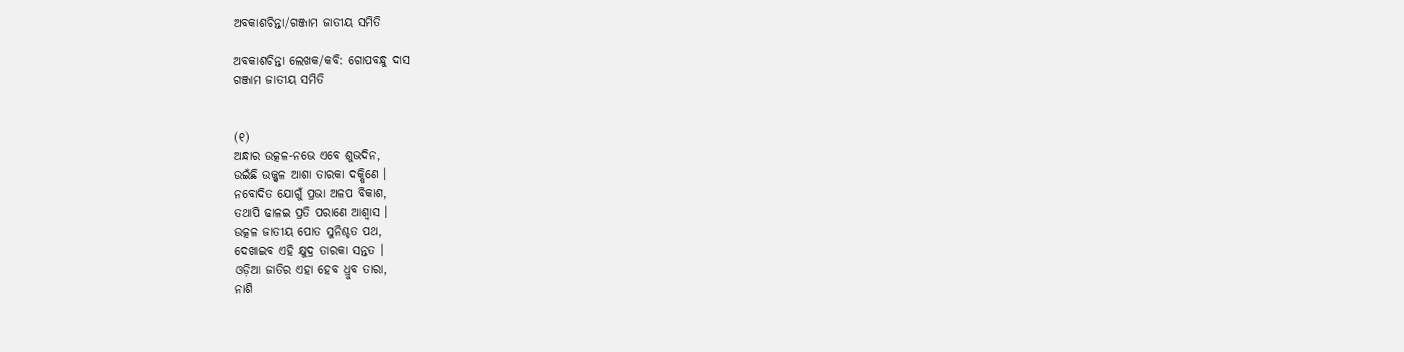ଅବକାଶଚିନ୍ତା/ଗଞ୍ଜାମ ଜାତୀୟ ସମିତି

ଅବକାଶଚିନ୍ତା ଲେଖକ/କବି: ଗୋପବନ୍ଧୁ ଦାସ
ଗଞ୍ଜାମ ଜାତୀୟ ସମିତି


(୧)
ଅନ୍ଧାର ଉତ୍କଳ-ନଭେ ଏବେ ଶୁଭଦିନ,
ଉଇଁଛି ଉଜ୍ଜ୍ୱଳ ଆଶା ତାରକା ଦକ୍ଷିଣେ ।
ନବୋଦିତ ଯୋଗୁଁ ପ୍ରଭା ଅଳପ ବିକାଶ,
ତଥାପି ଢାଳଇ ପ୍ରତି ପରାଣେ ଆଶ୍ୱାସ ।
ଉତ୍କଳ ଜାତୀୟ ପୋତ ସୁନିଶ୍ଚତ ପଥ,
ଦେଖାଇବ ଏହି କ୍ଷୁଦ୍ର ତାରକା ସନ୍ତତ ।
ଓଡ଼ିଆ ଜାତିର ଏହା ହେବ ଧ୍ରୁବ ତାରା,
ନାଶି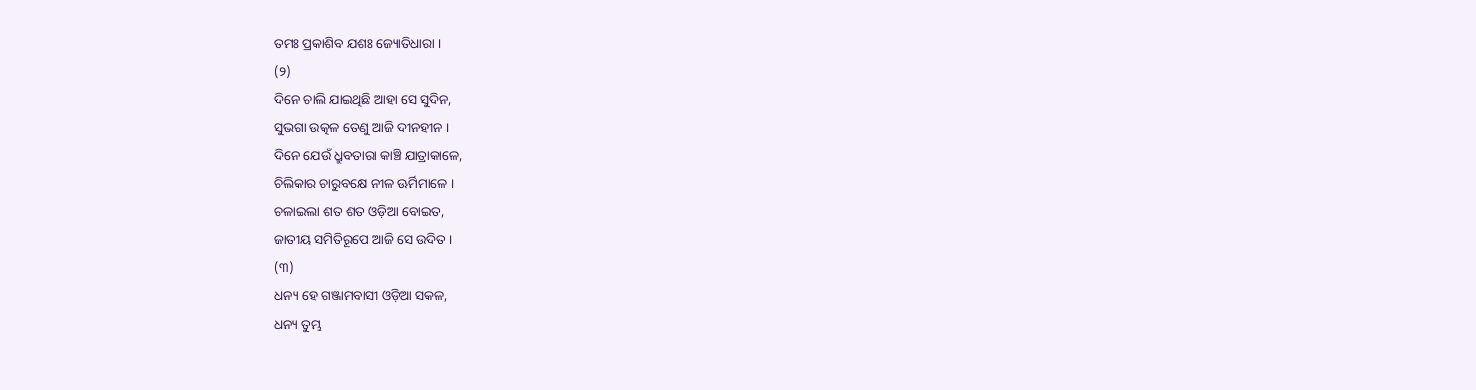ତମଃ ପ୍ରକାଶିବ ଯଶଃ ଜ୍ୟୋତିଧାରା ।
(୨)
ଦିନେ ଚାଲି ଯାଇଥିଛି ଆହା ସେ ସୁଦିନ,
ସୁଭଗା ଉତ୍କଳ ତେଣୁ ଆଜି ଦୀନହୀନ ।
ଦିନେ ଯେଉଁ ଧ୍ରୁବତାରା କାଞ୍ଚି ଯାତ୍ରାକାଳେ,
ଚିଲିକାର ଚାରୁବକ୍ଷେ ନୀଳ ଊର୍ମିମାଳେ ।
ଚଳାଇଲା ଶତ ଶତ ଓଡ଼ିଆ ବୋଇତ,
ଜାତୀୟ ସମିତିରୂପେ ଆଜି ସେ ଉଦିତ ।
(୩)
ଧନ୍ୟ ହେ ଗଞ୍ଜାମବାସୀ ଓଡ଼ିଆ ସକଳ,
ଧନ୍ୟ ତୁମ୍ଭ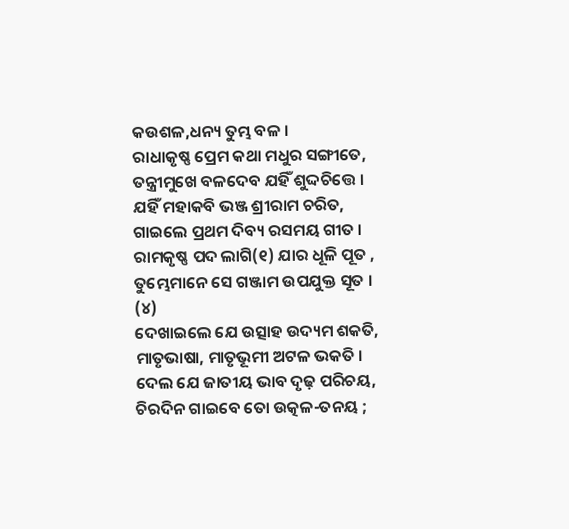କଉଶଳ,ଧନ୍ୟ ତୁମ୍ଭ ବଳ ।
ରାଧାକୃଷ୍ଣ ପ୍ରେମ କଥା ମଧୁର ସଙ୍ଗୀତେ,
ତନ୍ତ୍ରୀମୁଖେ ବଳଦେବ ଯହିଁ ଶୁଦ୍ଦଚିତ୍ତେ ।
ଯହିଁ ମହାକବି ଭଞ୍ଜ ଶ୍ରୀରାମ ଚରିତ,
ଗାଇଲେ ପ୍ରଥମ ଦିବ୍ୟ ରସମୟ ଗୀତ ।
ରାମକୃଷ୍ଣ ପଦ ଲାଗି(୧) ଯାର ଧୂଳି ପୂତ ,
ତୁମ୍ଭେମାନେ ସେ ଗଞ୍ଜାମ ଉପଯୁକ୍ତ ସୂତ ।
(୪)
ଦେଖାଇଲେ ଯେ ଉତ୍ସାହ ଉଦ୍ୟମ ଶକତି,
ମାତୃଭାଷା, ମାତୃଭୂମୀ ଅଟଳ ଭକତି ।
ଦେଲ ଯେ ଜାତୀୟ ଭାବ ଦୃଢ଼ ପରିଚୟ,
ଚିରଦିନ ଗାଇବେ ତୋ ଉତ୍କଳ-ତନୟ ;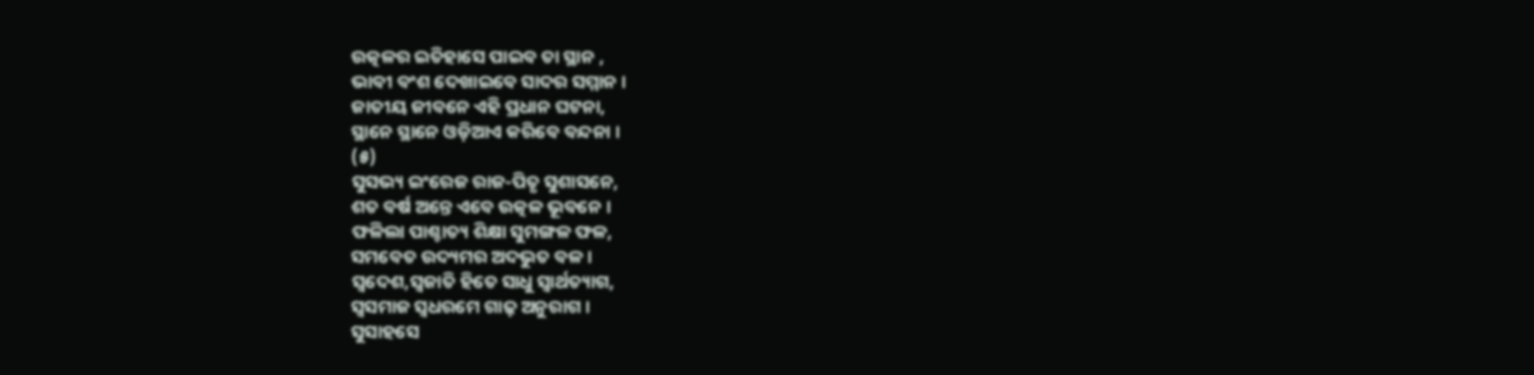ଉତ୍କଳର ଇତିହାସେ ପାଇବ ତା ସ୍ଥାନ ,
ଭାବୀ ବଂଶ ଦେଖାଇବେ ସାଦର ସମ୍ମାନ ।
ଜାତୀୟ ଜୀବନେ ଏହି ପ୍ରଧାନ ଘଟନା,
ସ୍ଥାନେ ସ୍ଥାନେ ଓଡ଼ିଆଏ କରିବେ ବନ୍ଦନା ।
(୫)
ସୁସଭ୍ୟ ଇଂରେଜ ରାଜ-ପିତୃ ସୁଶାସନେ,
ଶତ ବର୍ଷ ଅନ୍ତେ ଏବେ ଉତ୍କଳ ଭୂବନେ ।
ଫଳିଲା ପାଶ୍ଚାତ୍ୟ ଶିକ୍ଷା ସୁମଙ୍ଗଳ ଫଳ,
ସମବେତ ଉଦ୍ୟମର ଅଦଭୁତ ବଳ ।
ସ୍ୱଦେଶ,ସ୍ୱଜାତି ହିତେ ସାଧୁ ସ୍ୱାର୍ଥତ୍ୟାଗ,
ସ୍ୱସମାଜ ସ୍ୱଧରମେ ଗାଢ଼ ଅନୁରାଗ ।
ସୁସାହସେ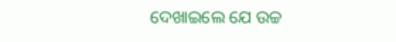ଦେଖାଇଲେ ଯେ ଉଚ୍ଚ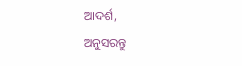ଆଦର୍ଶ,
ଅନୁସରନ୍ତୁ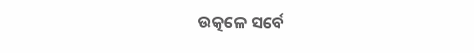ଉତ୍କଳେ ସର୍ବେ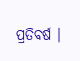ପ୍ରତିବର୍ଷ ।